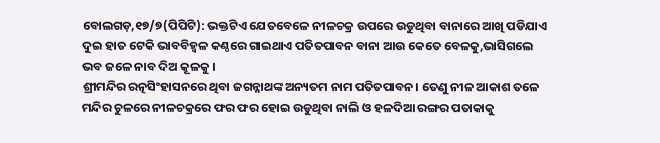ବୋଲଗଡ଼,୧୭/୭(ପିପିଟି): ଭକ୍ତଟିଏ ଯେତବେଳେ ନୀଳଚକ୍ର ଉପରେ ଉଡୁଥିବା ବାନାରେ ଆଖି ପଡିଯାଏ ଦୁଇ ହାତ ଟେକି ଭାବବିହ୍ୱଳ କଣ୍ଠରେ ଗାଇଥାଏ ପତିତପାବନ ବାନା ଆଉ କେତେ ବେଳକୁ,ଭାସିଗଲେ ଭବ ଜଳେ ନାବ ଦିଅ କୂଳକୁ ।
ଶ୍ରୀମନ୍ଦିର ରତ୍ନସିଂହାସନରେ ଥିବା ଜଗନ୍ନାଥଙ୍କ ଅନ୍ୟତମ ନାମ ପତିତପାବନ। ତେଣୁ ନୀଳ ଆକାଶ ତଳେ ମନ୍ଦିର ଚୁଳରେ ନୀଳଚକ୍ରରେ ଫର ଫର ହୋଇ ଉଡୁଥିବା ନାଲି ଓ ହଳଦିଆ ରଙ୍ଗର ପତାକାକୁ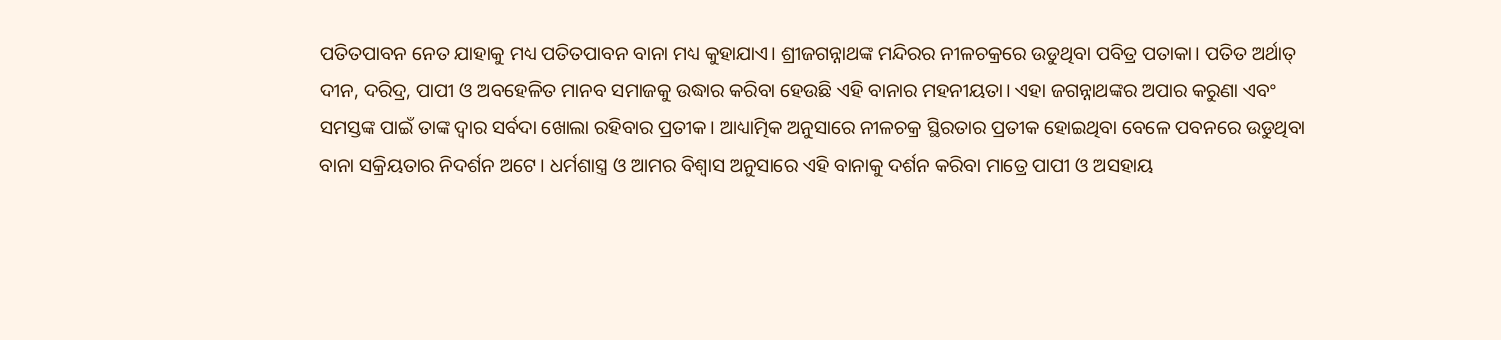ପତିତପାବନ ନେତ ଯାହାକୁ ମଧ୍ୟ ପତିତପାବନ ବାନା ମଧ୍ୟ କୁହାଯାଏ। ଶ୍ରୀଜଗନ୍ନାଥଙ୍କ ମନ୍ଦିରର ନୀଳଚକ୍ରରେ ଉଡୁଥିବା ପବିତ୍ର ପତାକା। ପତିତ ଅର୍ଥାତ୍ ଦୀନ, ଦରିଦ୍ର, ପାପୀ ଓ ଅବହେଳିତ ମାନବ ସମାଜକୁ ଉଦ୍ଧାର କରିବା ହେଉଛି ଏହି ବାନାର ମହନୀୟତା। ଏହା ଜଗନ୍ନାଥଙ୍କର ଅପାର କରୁଣା ଏବଂ ସମସ୍ତଙ୍କ ପାଇଁ ତାଙ୍କ ଦ୍ୱାର ସର୍ବଦା ଖୋଲା ରହିବାର ପ୍ରତୀକ। ଆଧ୍ୟାତ୍ମିକ ଅନୁସାରେ ନୀଳଚକ୍ର ସ୍ଥିରତାର ପ୍ରତୀକ ହୋଇଥିବା ବେଳେ ପବନରେ ଉଡୁଥିବା ବାନା ସକ୍ରିୟତାର ନିଦର୍ଶନ ଅଟେ। ଧର୍ମଶାସ୍ତ୍ର ଓ ଆମର ବିଶ୍ବାସ ଅନୁସାରେ ଏହି ବାନାକୁ ଦର୍ଶନ କରିବା ମାତ୍ରେ ପାପୀ ଓ ଅସହାୟ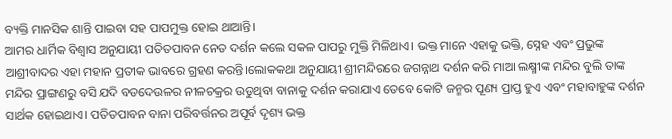ବ୍ୟକ୍ତି ମାନସିକ ଶାନ୍ତି ପାଇବା ସହ ପାପମୁକ୍ତ ହୋଇ ଥାଆନ୍ତି।
ଆମର ଧାର୍ମିକ ବିଶ୍ୱାସ ଅନୁଯାୟୀ ପତିତପାବନ ନେତ ଦର୍ଶନ କଲେ ସକଳ ପାପରୁ ମୁକ୍ତି ମିଳିଥାଏ। ଭକ୍ତ ମାନେ ଏହାକୁ ଭକ୍ତି, ସ୍ନେହ ଏବଂ ପ୍ରଭୁଙ୍କ ଆଶ୍ରୀବାଦର ଏହା ମହାନ ପ୍ରତୀକ ଭାବରେ ଗ୍ରହଣ କରନ୍ତି।ଲୋକକଥା ଅନୁଯାୟୀ ଶ୍ରୀମନ୍ଦିରରେ ଜଗନ୍ନାଥ ଦର୍ଶନ କରି ମାଆ ଲକ୍ଷ୍ମୀଙ୍କ ମନ୍ଦିର ବୁଲି ତାଙ୍କ ମନ୍ଦିର ପ୍ରାଙ୍ଗଣରୁ ବସି ଯଦି ବଡଦେଉଳର ନୀଳଚକ୍ରର ଉଡୁଥିବା ବାନାକୁ ଦର୍ଶନ କରାଯାଏ ତେବେ କୋଟି ଜନ୍ମର ପୂଣ୍ୟ ପ୍ରାପ୍ତ ହୁଏ ଏବଂ ମହାବାହୁଙ୍କ ଦର୍ଶନ ସାର୍ଥକ ହୋଇଥାଏ। ପତିତପାବନ ବାନା ପରିବର୍ତ୍ତନର ଅପୂର୍ବ ଦୃଶ୍ୟ ଭକ୍ତ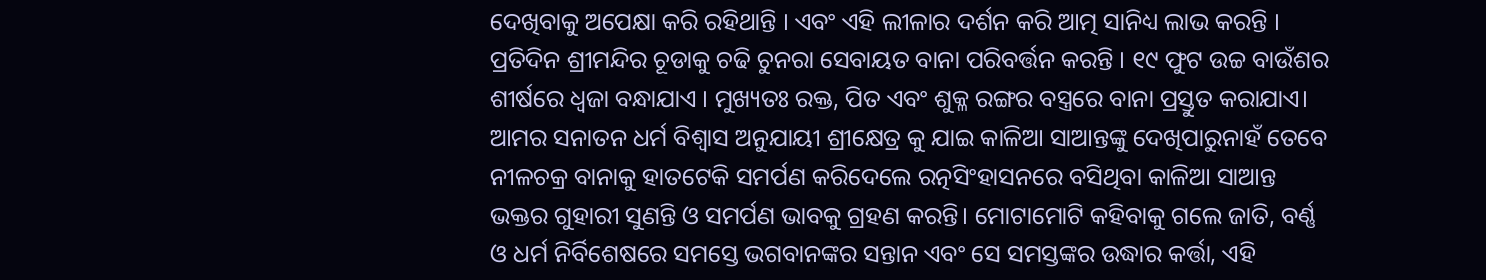ଦେଖିବାକୁ ଅପେକ୍ଷା କରି ରହିଥାନ୍ତି । ଏବଂ ଏହି ଲୀଳାର ଦର୍ଶନ କରି ଆତ୍ମ ସାନିଧ୍ୟ ଲାଭ କରନ୍ତି । ପ୍ରତିଦିନ ଶ୍ରୀମନ୍ଦିର ଚୂଡାକୁ ଚଢି ଚୁନରା ସେବାୟତ ବାନା ପରିବର୍ତ୍ତନ କରନ୍ତି । ୧୯ ଫୁଟ ଉଚ୍ଚ ବାଉଁଶର ଶୀର୍ଷରେ ଧ୍ୱଜା ବନ୍ଧାଯାଏ । ମୁଖ୍ୟତଃ ରକ୍ତ, ପିତ ଏବଂ ଶୁକ୍ଳ ରଙ୍ଗର ବସ୍ତ୍ରରେ ବାନା ପ୍ରସ୍ତୁତ କରାଯାଏ। ଆମର ସନାତନ ଧର୍ମ ବିଶ୍ଵାସ ଅନୁଯାୟୀ ଶ୍ରୀକ୍ଷେତ୍ର କୁ ଯାଇ କାଳିଆ ସାଆନ୍ତଙ୍କୁ ଦେଖିପାରୁନାହଁ ତେବେ ନୀଳଚକ୍ର ବାନାକୁ ହାତଟେକି ସମର୍ପଣ କରିଦେଲେ ରତ୍ନସିଂହାସନରେ ବସିଥିବା କାଳିଆ ସାଆନ୍ତ ଭକ୍ତର ଗୁହାରୀ ସୁଣନ୍ତି ଓ ସମର୍ପଣ ଭାବକୁ ଗ୍ରହଣ କରନ୍ତି। ମୋଟାମୋଟି କହିବାକୁ ଗଲେ ଜାତି, ବର୍ଣ୍ଣ ଓ ଧର୍ମ ନିର୍ବିଶେଷରେ ସମସ୍ତେ ଭଗବାନଙ୍କର ସନ୍ତାନ ଏବଂ ସେ ସମସ୍ତଙ୍କର ଉଦ୍ଧାର କର୍ତ୍ତା, ଏହି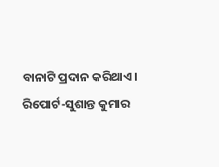ବାନାଟି ପ୍ରଦାନ କରିଥାଏ।
ରିପୋର୍ଟ-ସୁଶାନ୍ତ କୁମାର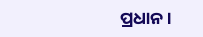ପ୍ରଧାନ।